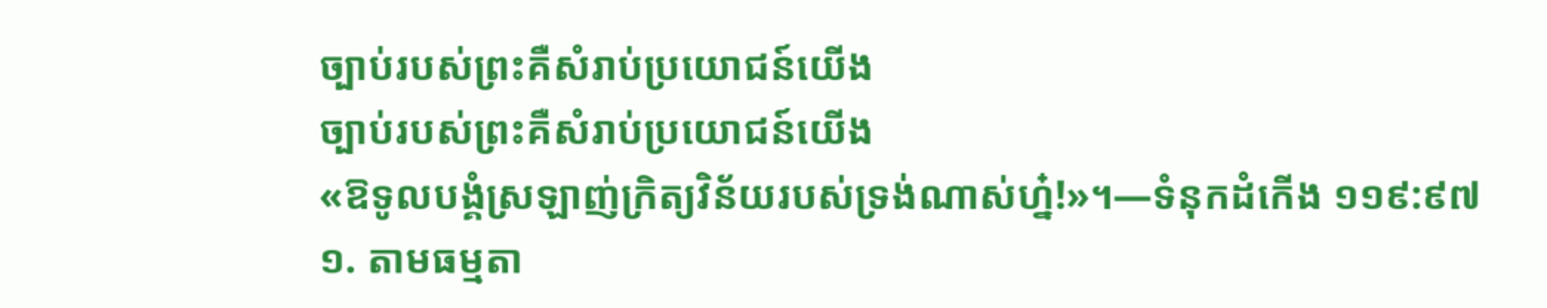ច្បាប់របស់ព្រះគឺសំរាប់ប្រយោជន៍យើង
ច្បាប់របស់ព្រះគឺសំរាប់ប្រយោជន៍យើង
«ឱទូលបង្គំស្រឡាញ់ក្រិត្យវិន័យរបស់ទ្រង់ណាស់ហ្ន៎!»។—ទំនុកដំកើង ១១៩:៩៧
១. តាមធម្មតា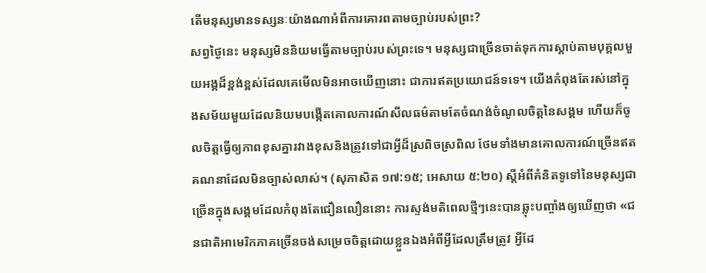តើមនុស្សមានទស្សនៈយ៉ាងណាអំពីការគោរពតាមច្បាប់របស់ព្រះ?
សព្វថ្ងៃនេះ មនុស្សមិននិយមធ្វើតាមច្បាប់របស់ព្រះទេ។ មនុស្សជាច្រើនចាត់ទុកការស្ដាប់តាមបុគ្គលមួយអង្គដ៏ខ្ពង់ខ្ពស់ដែលគេមើលមិនអាចឃើញនោះ ជាការឥតប្រយោជន៍ទទេ។ យើងកំពុងតែរស់នៅក្នុងសម័យមួយដែលនិយមបង្កើតគោលការណ៍សីលធម៌តាមតែចំណង់ចំណូលចិត្តនៃសង្គម ហើយក៏ចូលចិត្តធ្វើឲ្យភាពខុសគ្នារវាងខុសនិងត្រូវទៅជាអ្វីដ៏ស្រពិចស្រពិល ថែមទាំងមានគោលការណ៍ច្រើនឥតគណនាដែលមិនច្បាស់លាស់។ (សុភាសិត ១៧:១៥; អេសាយ ៥:២០) ស្តីអំពីគំនិតទូទៅនៃមនុស្សជាច្រើនក្នុងសង្គមដែលកំពុងតែជឿនលឿននោះ ការស្ទង់មតិពេលថ្មីៗនេះបានឆ្លុះបញ្ចាំងឲ្យឃើញថា «ជនជាតិអាមេរិកភាគច្រើនចង់សម្រេចចិត្តដោយខ្លួនឯងអំពីអ្វីដែលត្រឹមត្រូវ អ្វីដែ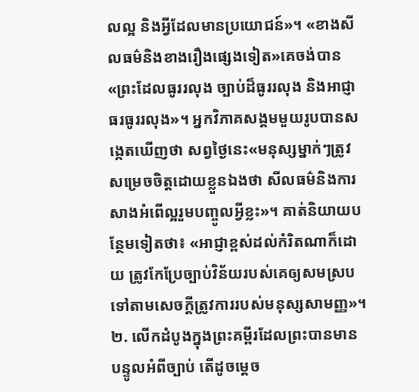លល្អ និងអ្វីដែលមានប្រយោជន៍»។ «ខាងសីលធម៌និងខាងរឿងផ្សេងទៀត»គេចង់បាន«ព្រះដែលធូររលុង ច្បាប់ដ៏ធូររលុង និងអាជ្ញាធរធូររលុង»។ អ្នកវិភាគសង្គមមួយរូបបានសង្កេតឃើញថា សព្វថ្ងៃនេះ«មនុស្សម្នាក់ៗត្រូវសម្រេចចិត្តដោយខ្លួនឯងថា សីលធម៌និងការសាងអំពើល្អរួមបញ្ចូលអ្វីខ្លះ»។ គាត់និយាយបន្ថែមទៀតថា៖ «អាជ្ញាខ្ពស់ដល់កំរិតណាក៏ដោយ ត្រូវកែប្រែច្បាប់វិន័យរបស់គេឲ្យសមស្របទៅតាមសេចក្ដីត្រូវការរបស់មនុស្សសាមញ្ញ»។
២. លើកដំបូងក្នុងព្រះគម្ពីរដែលព្រះបានមានបន្ទូលអំពីច្បាប់ តើដូចម្ដេច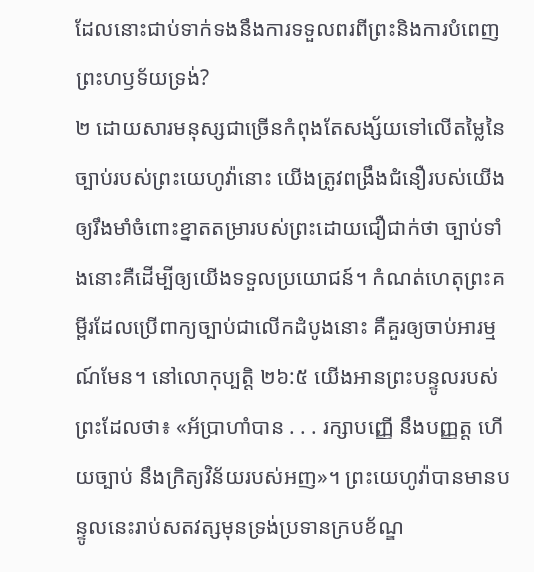ដែលនោះជាប់ទាក់ទងនឹងការទទួលពរពីព្រះនិងការបំពេញព្រះហឫទ័យទ្រង់?
២ ដោយសារមនុស្សជាច្រើនកំពុងតែសង្ស័យទៅលើតម្លៃនៃច្បាប់របស់ព្រះយេហូវ៉ានោះ យើងត្រូវពង្រឹងជំនឿរបស់យើងឲ្យរឹងមាំចំពោះខ្នាតតម្រារបស់ព្រះដោយជឿជាក់ថា ច្បាប់ទាំងនោះគឺដើម្បីឲ្យយើងទទួលប្រយោជន៍។ កំណត់ហេតុព្រះគម្ពីរដែលប្រើពាក្យច្បាប់ជាលើកដំបូងនោះ គឺគួរឲ្យចាប់អារម្មណ៍មែន។ នៅលោកុប្បត្តិ ២៦:៥ យើងអានព្រះបន្ទូលរបស់ព្រះដែលថា៖ «អ័ប្រាហាំបាន . . . រក្សាបញ្ញើ នឹងបញ្ញត្ត ហើយច្បាប់ នឹងក្រិត្យវិន័យរបស់អញ»។ ព្រះយេហូវ៉ាបានមានបន្ទូលនេះរាប់សតវត្សមុនទ្រង់ប្រទានក្របខ័ណ្ឌ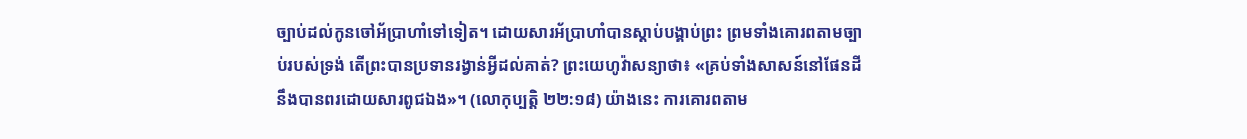ច្បាប់ដល់កូនចៅអ័ប្រាហាំទៅទៀត។ ដោយសារអ័ប្រាហាំបានស្ដាប់បង្គាប់ព្រះ ព្រមទាំងគោរពតាមច្បាប់របស់ទ្រង់ តើព្រះបានប្រទានរង្វាន់អ្វីដល់គាត់? ព្រះយេហូវ៉ាសន្យាថា៖ «គ្រប់ទាំងសាសន៍នៅផែនដីនឹងបានពរដោយសារពូជឯង»។ (លោកុប្បត្តិ ២២:១៨) យ៉ាងនេះ ការគោរពតាម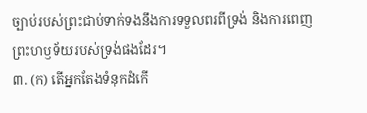ច្បាប់របស់ព្រះជាប់ទាក់ទងនឹងការទទួលពរពីទ្រង់ និងការពេញព្រះហឫទ័យរបស់ទ្រង់ផងដែរ។
៣. (ក) តើអ្នកតែងទំនុកដំកើ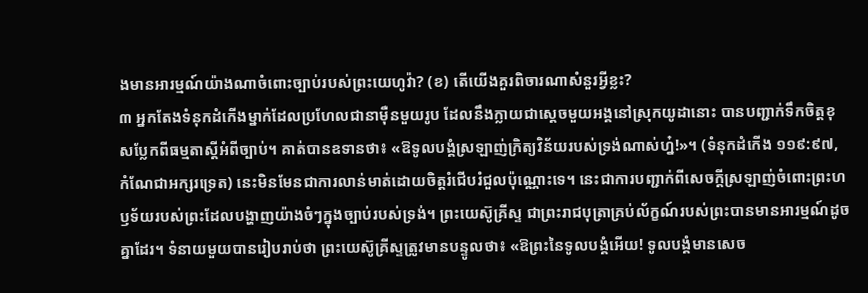ងមានអារម្មណ៍យ៉ាងណាចំពោះច្បាប់របស់ព្រះយេហូវ៉ា? (ខ) តើយើងគួរពិចារណាសំនួរអ្វីខ្លះ?
៣ អ្នកតែងទំនុកដំកើងម្នាក់ដែលប្រហែលជានាម៉ឺនមួយរូប ដែលនឹងក្លាយជាស្តេចមួយអង្គនៅស្រុកយូដានោះ បានបញ្ជាក់ទឹកចិត្តខុសប្លែកពីធម្មតាស្តីអំពីច្បាប់។ គាត់បានឧទានថា៖ «ឱទូលបង្គំស្រឡាញ់ក្រិត្យវិន័យរបស់ទ្រង់ណាស់ហ្ន៎!»។ (ទំនុកដំកើង ១១៩:៩៧, កំណែជាអក្សរទ្រេត) នេះមិនមែនជាការលាន់មាត់ដោយចិត្តរំជើបរំជួលប៉ុណ្ណោះទេ។ នេះជាការបញ្ជាក់ពីសេចក្ដីស្រឡាញ់ចំពោះព្រះហឫទ័យរបស់ព្រះដែលបង្ហាញយ៉ាងចំៗក្នុងច្បាប់របស់ទ្រង់។ ព្រះយេស៊ូគ្រីស្ទ ជាព្រះរាជបុត្រាគ្រប់ល័ក្ខណ៍របស់ព្រះបានមានអារម្មណ៍ដូចគ្នាដែរ។ ទំនាយមួយបានរៀបរាប់ថា ព្រះយេស៊ូគ្រីស្ទត្រូវមានបន្ទូលថា៖ «ឱព្រះនៃទូលបង្គំអើយ! ទូលបង្គំមានសេច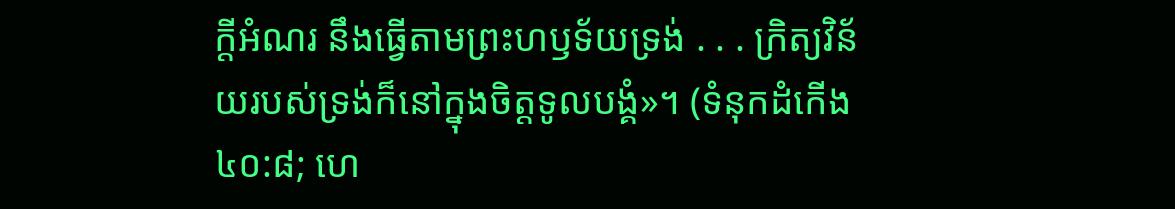ក្ដីអំណរ នឹងធ្វើតាមព្រះហឫទ័យទ្រង់ . . . ក្រិត្យវិន័យរបស់ទ្រង់ក៏នៅក្នុងចិត្តទូលបង្គំ»។ (ទំនុកដំកើង ៤០:៨; ហេ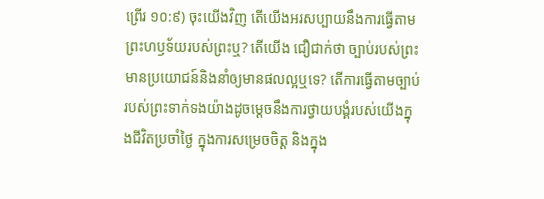ព្រើរ ១០:៩) ចុះយើងវិញ តើយើងអរសប្បាយនឹងការធ្វើតាមព្រះហឫទ័យរបស់ព្រះឬ? តើយើង ជឿជាក់ថា ច្បាប់របស់ព្រះមានប្រយោជន៍និងនាំឲ្យមានផលល្អឬទេ? តើការធ្វើតាមច្បាប់របស់ព្រះទាក់ទងយ៉ាងដូចម្ដេចនឹងការថ្វាយបង្គំរបស់យើងក្នុងជីវិតប្រចាំថ្ងៃ ក្នុងការសម្រេចចិត្ត និងក្នុង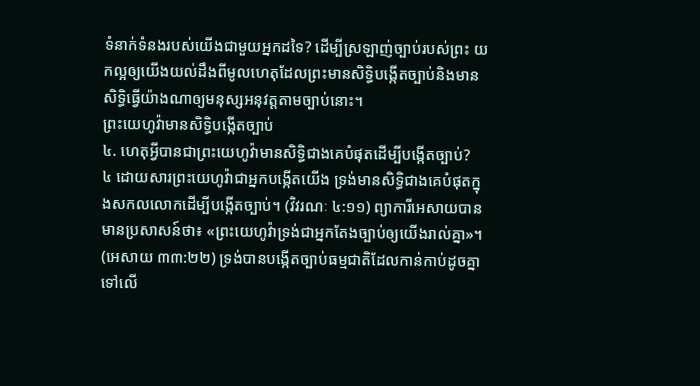ទំនាក់ទំនងរបស់យើងជាមួយអ្នកដទៃ? ដើម្បីស្រឡាញ់ច្បាប់របស់ព្រះ យកល្អឲ្យយើងយល់ដឹងពីមូលហេតុដែលព្រះមានសិទ្ធិបង្កើតច្បាប់និងមានសិទ្ធិធ្វើយ៉ាងណាឲ្យមនុស្សអនុវត្តតាមច្បាប់នោះ។
ព្រះយេហូវ៉ាមានសិទ្ធិបង្កើតច្បាប់
៤. ហេតុអ្វីបានជាព្រះយេហូវ៉ាមានសិទ្ធិជាងគេបំផុតដើម្បីបង្កើតច្បាប់?
៤ ដោយសារព្រះយេហូវ៉ាជាអ្នកបង្កើតយើង ទ្រង់មានសិទ្ធិជាងគេបំផុតក្នុងសកលលោកដើម្បីបង្កើតច្បាប់។ (វិវរណៈ ៤:១១) ព្យាការីអេសាយបានមានប្រសាសន៍ថា៖ «ព្រះយេហូវ៉ាទ្រង់ជាអ្នកតែងច្បាប់ឲ្យយើងរាល់គ្នា»។ (អេសាយ ៣៣:២២) ទ្រង់បានបង្កើតច្បាប់ធម្មជាតិដែលកាន់កាប់ដូចគ្នាទៅលើ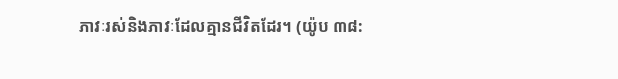ភាវៈរស់និងភាវៈដែលគ្មានជីវិតដែរ។ (យ៉ូប ៣៨: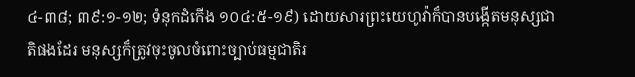៤-៣៨; ៣៩:១-១២; ទំនុកដំកើង ១០៤:៥-១៩) ដោយសារព្រះយេហូវ៉ាក៏បានបង្កើតមនុស្សជាតិផងដែរ មនុស្សក៏ត្រូវចុះចូលចំពោះច្បាប់ធម្មជាតិរ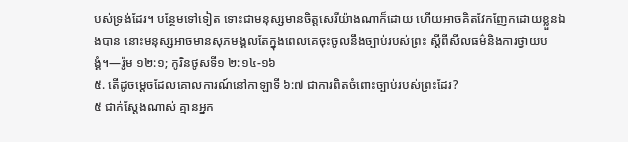បស់ទ្រង់ដែរ។ បន្ថែមទៅទៀត ទោះជាមនុស្សមានចិត្តសេរីយ៉ាងណាក៏ដោយ ហើយអាចគិតវែកញែកដោយខ្លួនឯងបាន នោះមនុស្សអាចមានសុភមង្គលតែក្នុងពេលគេចុះចូលនឹងច្បាប់របស់ព្រះ ស្តីពីសីលធម៌និងការថ្វាយបង្គំ។—រ៉ូម ១២:១; កូរិនថូសទី១ ២:១៤-១៦
៥. តើដូចម្ដេចដែលគោលការណ៍នៅកាឡាទី ៦:៧ ជាការពិតចំពោះច្បាប់របស់ព្រះដែរ?
៥ ជាក់ស្តែងណាស់ គ្មានអ្នក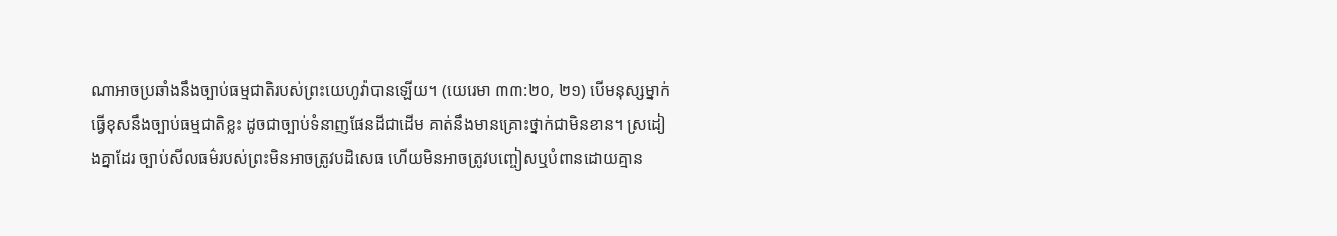ណាអាចប្រឆាំងនឹងច្បាប់ធម្មជាតិរបស់ព្រះយេហូវ៉ាបានឡើយ។ (យេរេមា ៣៣:២០, ២១) បើមនុស្សម្នាក់ធ្វើខុសនឹងច្បាប់ធម្មជាតិខ្លះ ដូចជាច្បាប់ទំនាញផែនដីជាដើម គាត់នឹងមានគ្រោះថ្នាក់ជាមិនខាន។ ស្រដៀងគ្នាដែរ ច្បាប់សីលធម៌របស់ព្រះមិនអាចត្រូវបដិសេធ ហើយមិនអាចត្រូវបញ្ចៀសឬបំពានដោយគ្មាន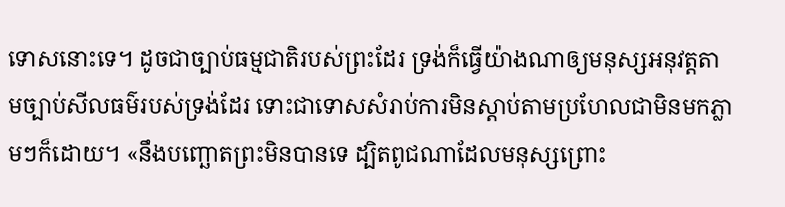ទោសនោះទេ។ ដូចជាច្បាប់ធម្មជាតិរបស់ព្រះដែរ ទ្រង់ក៏ធ្វើយ៉ាងណាឲ្យមនុស្សអនុវត្តតាមច្បាប់សីលធម៌របស់ទ្រង់ដែរ ទោះជាទោសសំរាប់ការមិនស្ដាប់តាមប្រហែលជាមិនមកភ្លាមៗក៏ដោយ។ «នឹងបញ្ឆោតព្រះមិនបានទេ ដ្បិតពូជណាដែលមនុស្សព្រោះ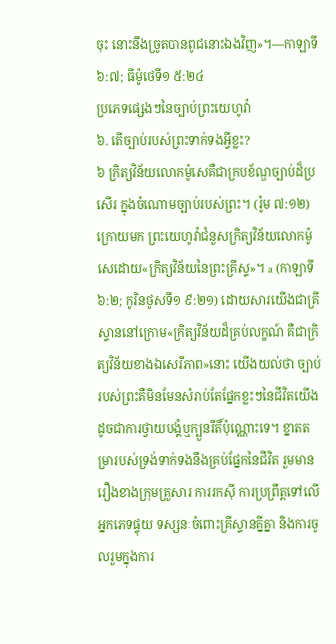ចុះ នោះនឹងច្រូតបានពូជនោះឯងវិញ»។—កាឡាទី ៦:៧; ធីម៉ូថេទី១ ៥:២៤
ប្រភេទផ្សេងៗនៃច្បាប់ព្រះយេហូវ៉ា
៦. តើច្បាប់របស់ព្រះទាក់ទងអ្វីខ្លះ?
៦ ក្រិត្យវិន័យលោកម៉ូសេគឺជាក្របខ័ណ្ឌច្បាប់ដ៏ប្រសើរ ក្នុងចំណោមច្បាប់របស់ព្រះ។ (រ៉ូម ៧:១២) ក្រោយមក ព្រះយេហូវ៉ាជំនួសក្រិត្យវិន័យលោកម៉ូសេដោយ«ក្រិត្យវិន័យនៃព្រះគ្រីស្ទ»។ a (កាឡាទី ៦:២; កូរិនថូសទី១ ៩:២១) ដោយសារយើងជាគ្រីស្ទាននៅក្រោម«ក្រិត្យវិន័យដ៏គ្រប់លក្ខណ៍ គឺជាក្រិត្យវិន័យខាងឯសេរីភាព»នោះ យើងយល់ថា ច្បាប់របស់ព្រះគឺមិនមែនសំរាប់តែផ្នែកខ្លះៗនៃជីវិតយើង ដូចជាការថ្វាយបង្គំឬក្បួនរីតិ៍ប៉ុណ្ណោះទេ។ ខ្នាតតម្រារបស់ទ្រង់ទាក់ទងនឹងគ្រប់ផ្នែកនៃជីវិត រួមមានរឿងខាងក្រុមគ្រួសារ ការរកស៊ី ការប្រព្រឹត្តទៅលើអ្នកភេទផ្ទុយ ទស្សនៈចំពោះគ្រីស្ទានគ្នីគ្នា និងការចូលរួមក្នុងការ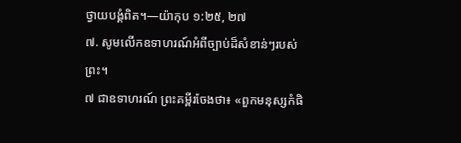ថ្វាយបង្គំពិត។—យ៉ាកុប ១:២៥, ២៧
៧. សូមលើកឧទាហរណ៍អំពីច្បាប់ដ៏សំខាន់ៗរបស់ព្រះ។
៧ ជាឧទាហរណ៍ ព្រះគម្ពីរចែងថា៖ «ពួកមនុស្សកំផិ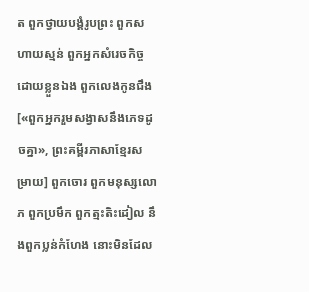ត ពួកថ្វាយបង្គំរូបព្រះ ពួកសហាយស្មន់ ពួកអ្នកសំរេចកិច្ចដោយខ្លួនឯង ពួកលេងកូនជឹង[«ពួកអ្នករួមសង្វាសនឹងភេទដូចគ្នា», ព្រះគម្ពីរភាសាខ្មែរសម្រាយ] ពួកចោរ ពួកមនុស្សលោភ ពួកប្រមឹក ពួកត្មះតិះដៀល នឹងពួកប្លន់កំហែង នោះមិនដែល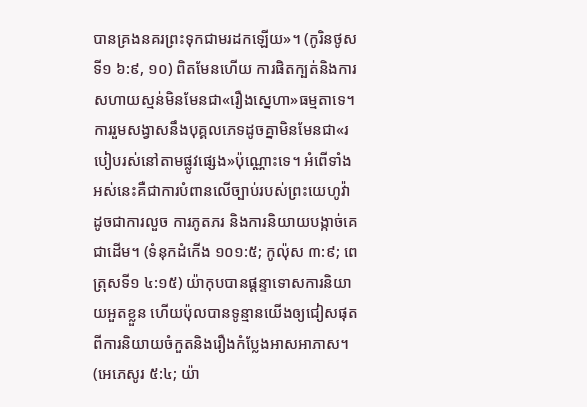បានគ្រងនគរព្រះទុកជាមរដកឡើយ»។ (កូរិនថូសទី១ ៦:៩, ១០) ពិតមែនហើយ ការផិតក្បត់និងការសហាយស្មន់មិនមែនជា«រឿងស្នេហា»ធម្មតាទេ។ ការរួមសង្វាសនឹងបុគ្គលភេទដូចគ្នាមិនមែនជា«របៀបរស់នៅតាមផ្លូវផ្សេង»ប៉ុណ្ណោះទេ។ អំពើទាំងអស់នេះគឺជាការបំពានលើច្បាប់របស់ព្រះយេហូវ៉ា ដូចជាការលួច ការភូតភរ និងការនិយាយបង្កាច់គេជាដើម។ (ទំនុកដំកើង ១០១:៥; កូល៉ុស ៣:៩; ពេត្រុសទី១ ៤:១៥) យ៉ាកុបបានផ្ដន្ទាទោសការនិយាយអួតខ្លួន ហើយប៉ុលបានទូន្មានយើងឲ្យជៀសផុតពីការនិយាយចំកួតនិងរឿងកំប្លែងអាសអាភាស។ (អេភេសូរ ៥:៤; យ៉ា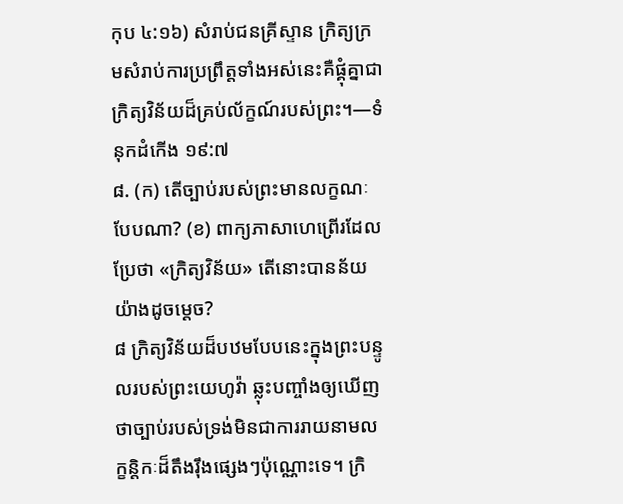កុប ៤:១៦) សំរាប់ជនគ្រីស្ទាន ក្រិត្យក្រមសំរាប់ការប្រព្រឹត្តទាំងអស់នេះគឺផ្គុំគ្នាជាក្រិត្យវិន័យដ៏គ្រប់ល័ក្ខណ៍របស់ព្រះ។—ទំនុកដំកើង ១៩:៧
៨. (ក) តើច្បាប់របស់ព្រះមានលក្ខណៈបែបណា? (ខ) ពាក្យភាសាហេព្រើរដែលប្រែថា «ក្រិត្យវិន័យ» តើនោះបានន័យយ៉ាងដូចម្ដេច?
៨ ក្រិត្យវិន័យដ៏បឋមបែបនេះក្នុងព្រះបន្ទូលរបស់ព្រះយេហូវ៉ា ឆ្លុះបញ្ចាំងឲ្យឃើញថាច្បាប់របស់ទ្រង់មិនជាការរាយនាមលក្ខន្ដិកៈដ៏តឹងរ៉ឹងផ្សេងៗប៉ុណ្ណោះទេ។ ក្រិ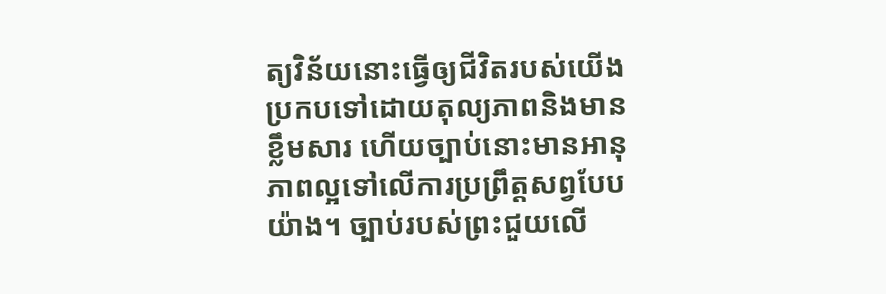ត្យវិន័យនោះធ្វើឲ្យជីវិតរបស់យើងប្រកបទៅដោយតុល្យភាពនិងមានខ្លឹមសារ ហើយច្បាប់នោះមានអានុភាពល្អទៅលើការប្រព្រឹត្តសព្វបែបយ៉ាង។ ច្បាប់របស់ព្រះជួយលើ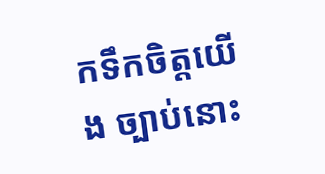កទឹកចិត្តយើង ច្បាប់នោះ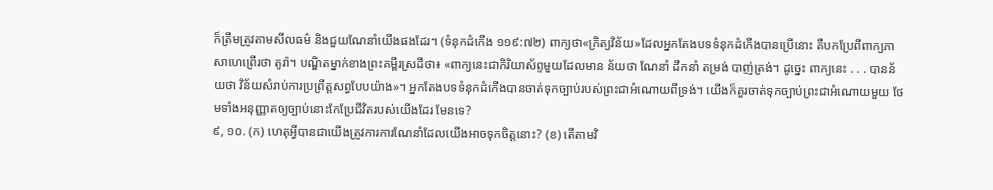ក៏ត្រឹមត្រូវតាមសីលធម៌ និងជួយណែនាំយើងផងដែរ។ (ទំនុកដំកើង ១១៩:៧២) ពាក្យថា«ក្រិត្យវិន័យ»ដែលអ្នកតែងបទទំនុកដំកើងបានប្រើនោះ គឺបកប្រែពីពាក្យភាសាហេព្រើរថា តូរ៉ា។ បណ្ឌិតម្នាក់ខាងព្រះគម្ពីរស្រដីថា៖ «ពាក្យនេះជាកិរិយាស័ព្ទមួយដែលមាន ន័យថា ណែនាំ ដឹកនាំ តម្រង់ បាញ់ត្រង់។ ដូច្នេះ ពាក្យនេះ . . . បានន័យថា វិន័យសំរាប់ការប្រព្រឹត្តសព្វបែបយ៉ាង»។ អ្នកតែងបទទំនុកដំកើងបានចាត់ទុកច្បាប់របស់ព្រះជាអំណោយពីទ្រង់។ យើងក៏គួរចាត់ទុកច្បាប់ព្រះជាអំណោយមួយ ថែមទាំងអនុញ្ញាតឲ្យច្បាប់នោះកែប្រែជីវិតរបស់យើងដែរ មែនទេ?
៩, ១០. (ក) ហេតុអ្វីបានជាយើងត្រូវការការណែនាំដែលយើងអាចទុកចិត្តនោះ? (ខ) តើតាមវិ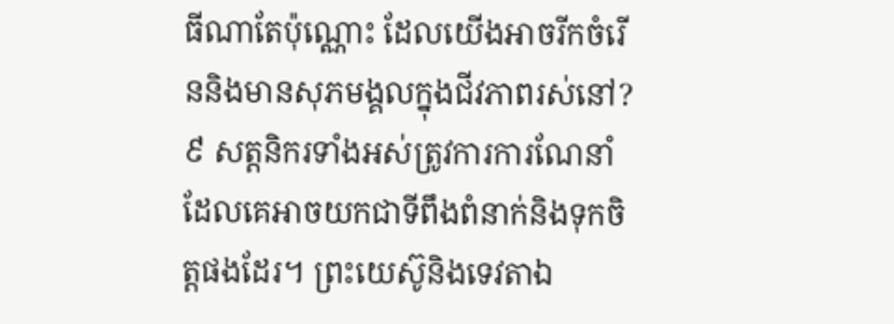ធីណាតែប៉ុណ្ណោះ ដែលយើងអាចរីកចំរើននិងមានសុភមង្គលក្នុងជីវភាពរស់នៅ?
៩ សត្តនិករទាំងអស់ត្រូវការការណែនាំដែលគេអាចយកជាទីពឹងពំនាក់និងទុកចិត្តផងដែរ។ ព្រះយេស៊ូនិងទេវតាឯ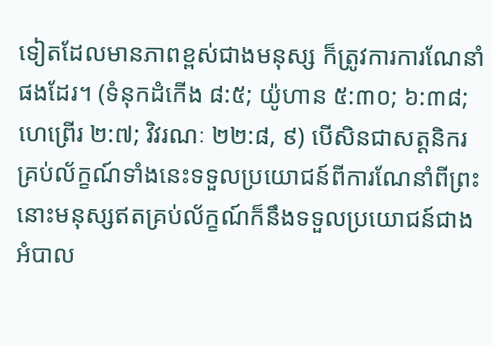ទៀតដែលមានភាពខ្ពស់ជាងមនុស្ស ក៏ត្រូវការការណែនាំផងដែរ។ (ទំនុកដំកើង ៨:៥; យ៉ូហាន ៥:៣០; ៦:៣៨; ហេព្រើរ ២:៧; វិវរណៈ ២២:៨, ៩) បើសិនជាសត្តនិករគ្រប់ល័ក្ខណ៍ទាំងនេះទទួលប្រយោជន៍ពីការណែនាំពីព្រះ នោះមនុស្សឥតគ្រប់ល័ក្ខណ៍ក៏នឹងទទួលប្រយោជន៍ជាងអំបាល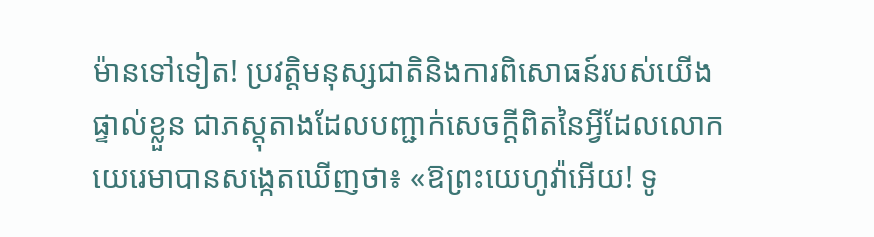ម៉ានទៅទៀត! ប្រវត្ដិមនុស្សជាតិនិងការពិសោធន៍របស់យើងផ្ទាល់ខ្លួន ជាភស្តុតាងដែលបញ្ជាក់សេចក្ដីពិតនៃអ្វីដែលលោកយេរេមាបានសង្កេតឃើញថា៖ «ឱព្រះយេហូវ៉ាអើយ! ទូ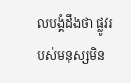លបង្គំដឹងថា ផ្លូវរបស់មនុស្សមិន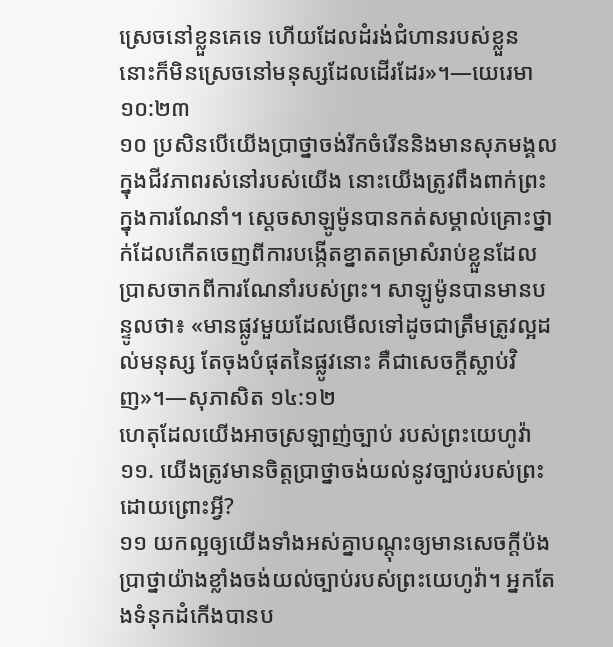ស្រេចនៅខ្លួនគេទេ ហើយដែលដំរង់ជំហានរបស់ខ្លួន នោះក៏មិនស្រេចនៅមនុស្សដែលដើរដែរ»។—យេរេមា ១០:២៣
១០ ប្រសិនបើយើងប្រាថ្នាចង់រីកចំរើននិងមានសុភមង្គលក្នុងជីវភាពរស់នៅរបស់យើង នោះយើងត្រូវពឹងពាក់ព្រះក្នុងការណែនាំ។ ស្តេចសាឡូម៉ូនបានកត់សម្គាល់គ្រោះថ្នាក់ដែលកើតចេញពីការបង្កើតខ្នាតតម្រាសំរាប់ខ្លួនដែលប្រាសចាកពីការណែនាំរបស់ព្រះ។ សាឡូម៉ូនបានមានបន្ទូលថា៖ «មានផ្លូវមួយដែលមើលទៅដូចជាត្រឹមត្រូវល្អដល់មនុស្ស តែចុងបំផុតនៃផ្លូវនោះ គឺជាសេចក្ដីស្លាប់វិញ»។—សុភាសិត ១៤:១២
ហេតុដែលយើងអាចស្រឡាញ់ច្បាប់ របស់ព្រះយេហូវ៉ា
១១. យើងត្រូវមានចិត្តប្រាថ្នាចង់យល់នូវច្បាប់របស់ព្រះដោយព្រោះអ្វី?
១១ យកល្អឲ្យយើងទាំងអស់គ្នាបណ្ដុះឲ្យមានសេចក្ដីប៉ងប្រាថ្នាយ៉ាងខ្លាំងចង់យល់ច្បាប់របស់ព្រះយេហូវ៉ា។ អ្នកតែងទំនុកដំកើងបានប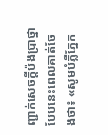ញ្ជាក់សេចក្ដីប៉ងប្រាថ្នាបែបនេះពេលគាត់ចែងថា៖ «សូមបំភ្លឺភ្នែក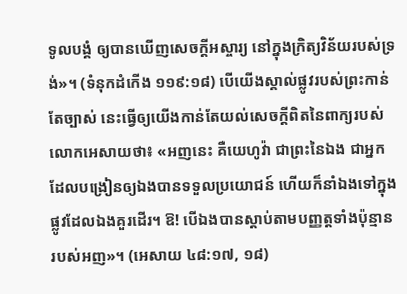ទូលបង្គំ ឲ្យបានឃើញសេចក្ដីអស្ចារ្យ នៅក្នុងក្រិត្យវិន័យរបស់ទ្រង់»។ (ទំនុកដំកើង ១១៩:១៨) បើយើងស្គាល់ផ្លូវរបស់ព្រះកាន់តែច្បាស់ នេះធ្វើឲ្យយើងកាន់តែយល់សេចក្ដីពិតនៃពាក្យរបស់លោកអេសាយថា៖ «អញនេះ គឺយេហូវ៉ា ជាព្រះនៃឯង ជាអ្នកដែលបង្រៀនឲ្យឯងបានទទួលប្រយោជន៍ ហើយក៏នាំឯងទៅក្នុងផ្លូវដែលឯងគួរដើរ។ ឱ! បើឯងបានស្ដាប់តាមបញ្ញត្តទាំងប៉ុន្មានរបស់អញ»។ (អេសាយ ៤៨:១៧, ១៨)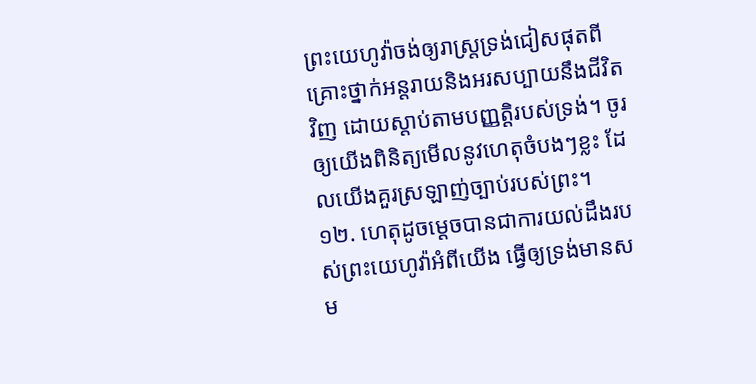ព្រះយេហូវ៉ាចង់ឲ្យរាស្ត្រទ្រង់ជៀសផុតពីគ្រោះថ្នាក់អន្តរាយនិងអរសប្បាយនឹងជីវិតវិញ ដោយស្ដាប់តាមបញ្ញត្ដិរបស់ទ្រង់។ ចូរឲ្យយើងពិនិត្យមើលនូវហេតុចំបងៗខ្លះ ដែលយើងគួរស្រឡាញ់ច្បាប់របស់ព្រះ។
១២. ហេតុដូចម្ដេចបានជាការយល់ដឹងរបស់ព្រះយេហូវ៉ាអំពីយើង ធ្វើឲ្យទ្រង់មានសម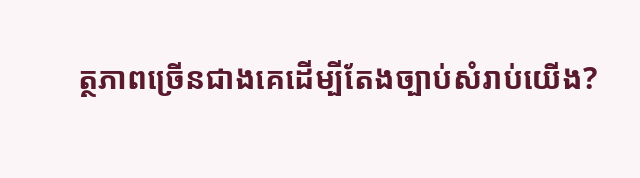ត្ថភាពច្រើនជាងគេដើម្បីតែងច្បាប់សំរាប់យើង?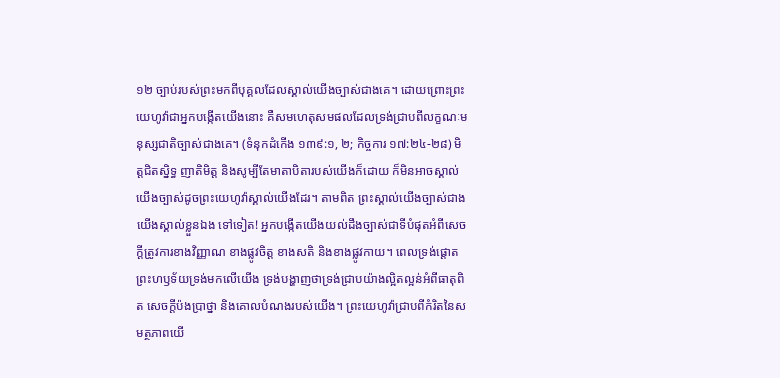១២ ច្បាប់របស់ព្រះមកពីបុគ្គលដែលស្គាល់យើងច្បាស់ជាងគេ។ ដោយព្រោះព្រះយេហូវ៉ាជាអ្នកបង្កើតយើងនោះ គឺសមហេតុសមផលដែលទ្រង់ជ្រាបពីលក្ខណៈមនុស្សជាតិច្បាស់ជាងគេ។ (ទំនុកដំកើង ១៣៩:១, ២; កិច្ចការ ១៧:២៤-២៨) មិត្តជិតស្និទ្ធ ញាតិមិត្ត និងសូម្បីតែមាតាបិតារបស់យើងក៏ដោយ ក៏មិនអាចស្គាល់យើងច្បាស់ដូចព្រះយេហូវ៉ាស្គាល់យើងដែរ។ តាមពិត ព្រះស្គាល់យើងច្បាស់ជាងយើងស្គាល់ខ្លួនឯង ទៅទៀត! អ្នកបង្កើតយើងយល់ដឹងច្បាស់ជាទីបំផុតអំពីសេចក្ដីត្រូវការខាងវិញ្ញាណ ខាងផ្លូវចិត្ត ខាងសតិ និងខាងផ្លូវកាយ។ ពេលទ្រង់ផ្ដោតព្រះហឫទ័យទ្រង់មកលើយើង ទ្រង់បង្ហាញថាទ្រង់ជ្រាបយ៉ាងល្អិតល្អន់អំពីធាតុពិត សេចក្ដីប៉ងប្រាថ្នា និងគោលបំណងរបស់យើង។ ព្រះយេហូវ៉ាជ្រាបពីកំរិតនៃសមត្ថភាពយើ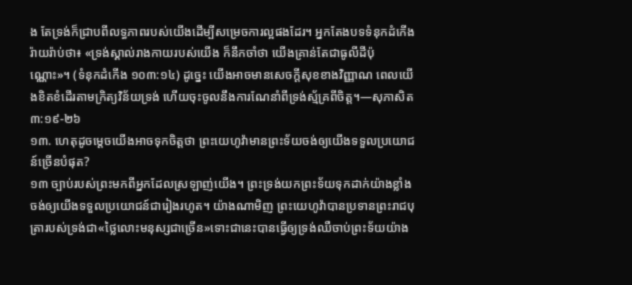ង តែទ្រង់ក៏ជ្រាបពីលទ្ធភាពរបស់យើងដើម្បីសម្រេចការល្អផងដែរ។ អ្នកតែងបទទំនុកដំកើងរ៉ាយរ៉ាប់ថា៖ «ទ្រង់ស្គាល់រាងកាយរបស់យើង ក៏នឹកចាំថា យើងគ្រាន់តែជាធូលីដីប៉ុណ្ណោះ»។ (ទំនុកដំកើង ១០៣:១៤) ដូច្នេះ យើងអាចមានសេចក្ដីសុខខាងវិញ្ញាណ ពេលយើងខិតខំដើរតាមក្រិត្យវិន័យទ្រង់ ហើយចុះចូលនឹងការណែនាំពីទ្រង់ស្ម័គ្រពីចិត្ត។—សុភាសិត ៣:១៩-២៦
១៣. ហេតុដូចម្ដេចយើងអាចទុកចិត្តថា ព្រះយេហូវ៉ាមានព្រះទ័យចង់ឲ្យយើងទទួលប្រយោជន៍ច្រើនបំផុត?
១៣ ច្បាប់របស់ព្រះមកពីអ្នកដែលស្រឡាញ់យើង។ ព្រះទ្រង់យកព្រះទ័យទុកដាក់យ៉ាងខ្លាំងចង់ឲ្យយើងទទួលប្រយោជន៍ជារៀងរហូត។ យ៉ាងណាមិញ ព្រះយេហូវ៉ាបានប្រទានព្រះរាជបុត្រារបស់ទ្រង់ជា«ថ្លៃលោះមនុស្សជាច្រើន»ទោះជានេះបានធ្វើឲ្យទ្រង់ឈឺចាប់ព្រះទ័យយ៉ាង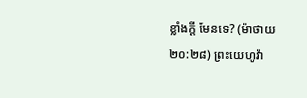ខ្លាំងក្ដី មែនទេ? (ម៉ាថាយ ២០:២៨) ព្រះយេហូវ៉ា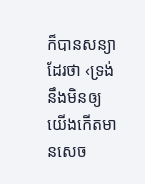ក៏បានសន្យាដែរថា ‹ទ្រង់នឹងមិនឲ្យយើងកើតមានសេច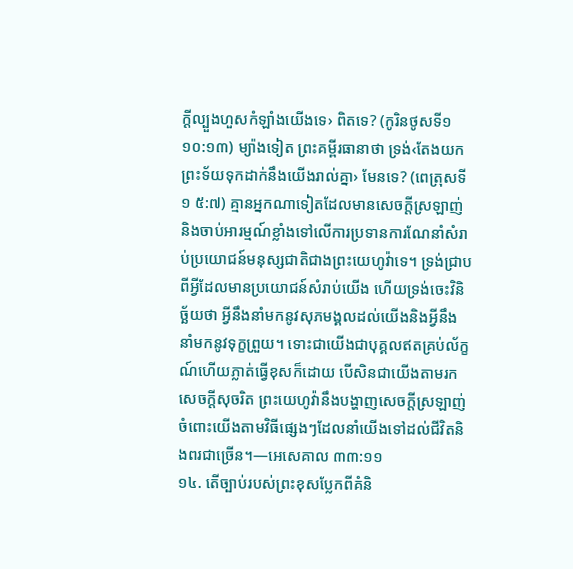ក្ដីល្បួងហួសកំឡាំងយើងទេ› ពិតទេ? (កូរិនថូសទី១ ១០:១៣) ម្យ៉ាងទៀត ព្រះគម្ពីរធានាថា ទ្រង់‹តែងយកព្រះទ័យទុកដាក់នឹងយើងរាល់គ្នា› មែនទេ? (ពេត្រុសទី១ ៥:៧) គ្មានអ្នកណាទៀតដែលមានសេចក្ដីស្រឡាញ់និងចាប់អារម្មណ៍ខ្លាំងទៅលើការប្រទានការណែនាំសំរាប់ប្រយោជន៍មនុស្សជាតិជាងព្រះយេហូវ៉ាទេ។ ទ្រង់ជ្រាបពីអ្វីដែលមានប្រយោជន៍សំរាប់យើង ហើយទ្រង់ចេះវិនិច្ឆ័យថា អ្វីនឹងនាំមកនូវសុភមង្គលដល់យើងនិងអ្វីនឹងនាំមកនូវទុក្ខព្រួយ។ ទោះជាយើងជាបុគ្គលឥតគ្រប់ល័ក្ខណ៍ហើយភ្លាត់ធ្វើខុសក៏ដោយ បើសិនជាយើងតាមរកសេចក្ដីសុចរិត ព្រះយេហូវ៉ានឹងបង្ហាញសេចក្ដីស្រឡាញ់ចំពោះយើងតាមវិធីផ្សេងៗដែលនាំយើងទៅដល់ជីវិតនិងពរជាច្រើន។—អេសេគាល ៣៣:១១
១៤. តើច្បាប់របស់ព្រះខុសប្លែកពីគំនិ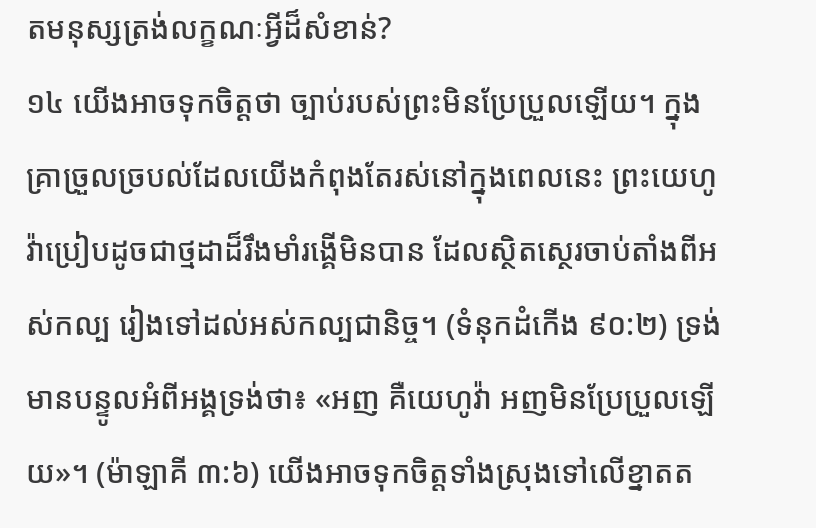តមនុស្សត្រង់លក្ខណៈអ្វីដ៏សំខាន់?
១៤ យើងអាចទុកចិត្តថា ច្បាប់របស់ព្រះមិនប្រែប្រួលឡើយ។ ក្នុងគ្រាច្រួលច្របល់ដែលយើងកំពុងតែរស់នៅក្នុងពេលនេះ ព្រះយេហូវ៉ាប្រៀបដូចជាថ្មដាដ៏រឹងមាំរង្គើមិនបាន ដែលស្ថិតស្ថេរចាប់តាំងពីអស់កល្ប រៀងទៅដល់អស់កល្បជានិច្ច។ (ទំនុកដំកើង ៩០:២) ទ្រង់មានបន្ទូលអំពីអង្គទ្រង់ថា៖ «អញ គឺយេហូវ៉ា អញមិនប្រែប្រួលឡើយ»។ (ម៉ាឡាគី ៣:៦) យើងអាចទុកចិត្តទាំងស្រុងទៅលើខ្នាតត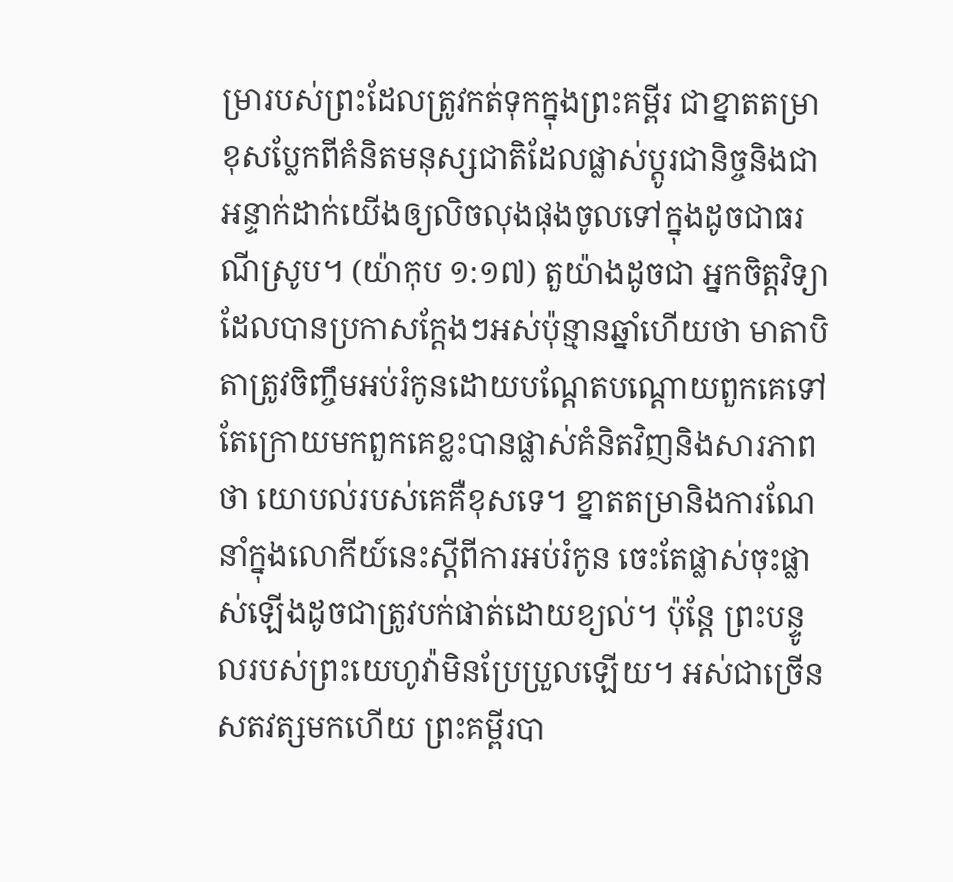ម្រារបស់ព្រះដែលត្រូវកត់ទុកក្នុងព្រះគម្ពីរ ជាខ្នាតតម្រាខុសប្លែកពីគំនិតមនុស្សជាតិដែលផ្លាស់ប្ដូរជានិច្ចនិងជាអន្ទាក់ដាក់យើងឲ្យលិចលុងផុងចូលទៅក្នុងដូចជាធរណីស្រូប។ (យ៉ាកុប ១:១៧) តួយ៉ាងដូចជា អ្នកចិត្តវិទ្យាដែលបានប្រកាសក្ដែងៗអស់ប៉ុន្មានឆ្នាំហើយថា មាតាបិតាត្រូវចិញ្ចឹមអប់រំកូនដោយបណ្ដែតបណ្ដោយពួកគេទៅ តែក្រោយមកពួកគេខ្លះបានផ្លាស់គំនិតវិញនិងសារភាពថា យោបល់របស់គេគឺខុសទេ។ ខ្នាតតម្រានិងការណែនាំក្នុងលោកីយ៍នេះស្តីពីការអប់រំកូន ចេះតែផ្លាស់ចុះផ្លាស់ឡើងដូចជាត្រូវបក់ផាត់ដោយខ្យល់។ ប៉ុន្តែ ព្រះបន្ទូលរបស់ព្រះយេហូវ៉ាមិនប្រែប្រួលឡើយ។ អស់ជាច្រើនសតវត្សមកហើយ ព្រះគម្ពីរបា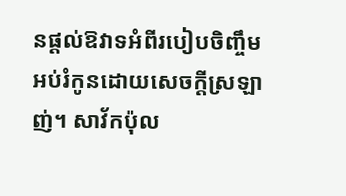នផ្ដល់ឱវាទអំពីរបៀបចិញ្ចឹមអប់រំកូនដោយសេចក្ដីស្រឡាញ់។ សាវ័កប៉ុល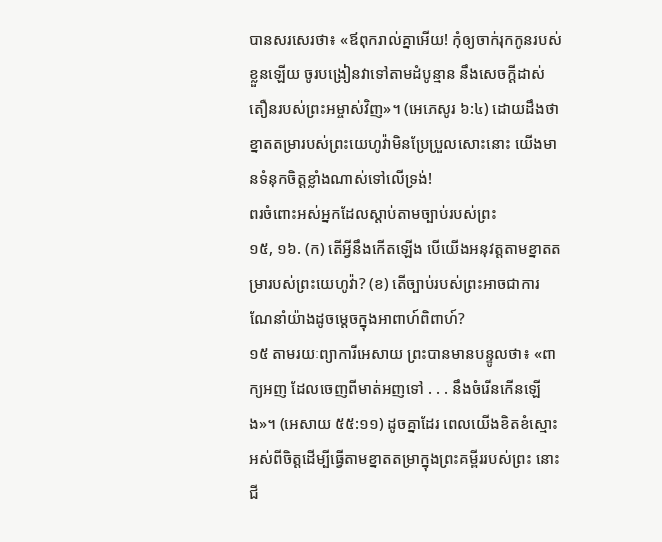បានសរសេរថា៖ «ឪពុករាល់គ្នាអើយ! កុំឲ្យចាក់រុកកូនរបស់ខ្លួនឡើយ ចូរបង្រៀនវាទៅតាមដំបូន្មាន នឹងសេចក្ដីដាស់តឿនរបស់ព្រះអម្ចាស់វិញ»។ (អេភេសូរ ៦:៤) ដោយដឹងថាខ្នាតតម្រារបស់ព្រះយេហូវ៉ាមិនប្រែប្រួលសោះនោះ យើងមានទំនុកចិត្តខ្លាំងណាស់ទៅលើទ្រង់!
ពរចំពោះអស់អ្នកដែលស្ដាប់តាមច្បាប់របស់ព្រះ
១៥, ១៦. (ក) តើអ្វីនឹងកើតឡើង បើយើងអនុវត្តតាមខ្នាតតម្រារបស់ព្រះយេហូវ៉ា? (ខ) តើច្បាប់របស់ព្រះអាចជាការណែនាំយ៉ាងដូចម្ដេចក្នុងអាពាហ៍ពិពាហ៍?
១៥ តាមរយៈព្យាការីអេសាយ ព្រះបានមានបន្ទូលថា៖ «ពាក្យអញ ដែលចេញពីមាត់អញទៅ . . . នឹងចំរើនកើនឡើង»។ (អេសាយ ៥៥:១១) ដូចគ្នាដែរ ពេលយើងខិតខំស្មោះអស់ពីចិត្តដើម្បីធ្វើតាមខ្នាតតម្រាក្នុងព្រះគម្ពីររបស់ព្រះ នោះជី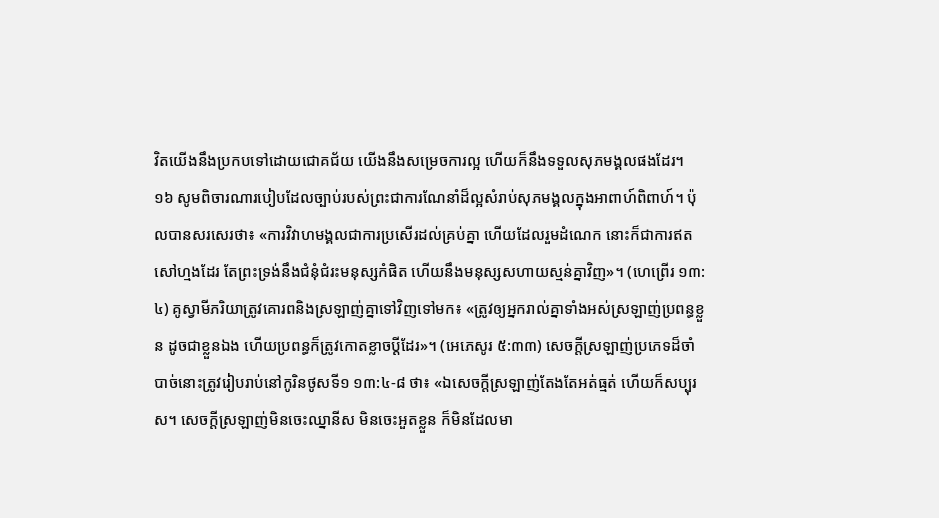វិតយើងនឹងប្រកបទៅដោយជោគជ័យ យើងនឹងសម្រេចការល្អ ហើយក៏នឹងទទួលសុភមង្គលផងដែរ។
១៦ សូមពិចារណារបៀបដែលច្បាប់របស់ព្រះជាការណែនាំដ៏ល្អសំរាប់សុភមង្គលក្នុងអាពាហ៍ពិពាហ៍។ ប៉ុលបានសរសេរថា៖ «ការវិវាហមង្គលជាការប្រសើរដល់គ្រប់គ្នា ហើយដែលរួមដំណេក នោះក៏ជាការឥតសៅហ្មងដែរ តែព្រះទ្រង់នឹងជំនុំជំរះមនុស្សកំផិត ហើយនឹងមនុស្សសហាយស្មន់គ្នាវិញ»។ (ហេព្រើរ ១៣:៤) គូស្វាមីភរិយាត្រូវគោរពនិងស្រឡាញ់គ្នាទៅវិញទៅមក៖ «ត្រូវឲ្យអ្នករាល់គ្នាទាំងអស់ស្រឡាញ់ប្រពន្ធខ្លួន ដូចជាខ្លួនឯង ហើយប្រពន្ធក៏ត្រូវកោតខ្លាចប្ដីដែរ»។ (អេភេសូរ ៥:៣៣) សេចក្ដីស្រឡាញ់ប្រភេទដ៏ចាំបាច់នោះត្រូវរៀបរាប់នៅកូរិនថូសទី១ ១៣:៤-៨ ថា៖ «ឯសេចក្ដីស្រឡាញ់តែងតែអត់ធ្មត់ ហើយក៏សប្បុរស។ សេចក្ដីស្រឡាញ់មិនចេះឈ្នានីស មិនចេះអួតខ្លួន ក៏មិនដែលមា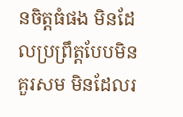នចិត្តធំផង មិនដែលប្រព្រឹត្តបែបមិនគួរសម មិនដែលរ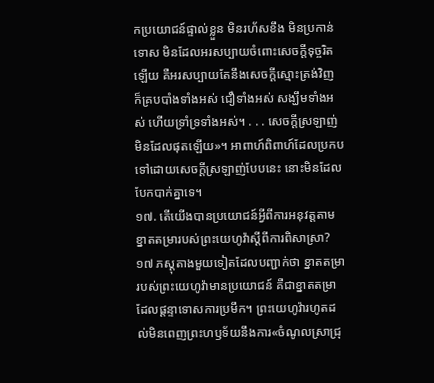កប្រយោជន៍ផ្ទាល់ខ្លួន មិនរហ័សខឹង មិនប្រកាន់ទោស មិនដែលអរសប្បាយចំពោះសេចក្ដីទុច្ចរិតឡើយ គឺអរសប្បាយតែនឹងសេចក្ដីស្មោះត្រង់វិញ ក៏គ្របបាំងទាំងអស់ ជឿទាំងអស់ សង្ឃឹមទាំងអស់ ហើយទ្រាំទ្រទាំងអស់។ . . . សេចក្ដីស្រឡាញ់មិនដែលផុតឡើយ»។ អាពាហ៍ពិពាហ៍ដែលប្រកបទៅដោយសេចក្ដីស្រឡាញ់បែបនេះ នោះមិនដែលបែកបាក់គ្នាទេ។
១៧. តើយើងបានប្រយោជន៍អ្វីពីការអនុវត្តតាមខ្នាតតម្រារបស់ព្រះយេហូវ៉ាស្តីពីការពិសាស្រា?
១៧ ភស្តុតាងមួយទៀតដែលបញ្ជាក់ថា ខ្នាតតម្រារបស់ព្រះយេហូវ៉ាមានប្រយោជន៍ គឺជាខ្នាតតម្រាដែលផ្ដន្ទាទោសការប្រមឹក។ ព្រះយេហូវ៉ារហូតដល់មិនពេញព្រះហឫទ័យនឹងការ«ចំណូលស្រាជ្រុ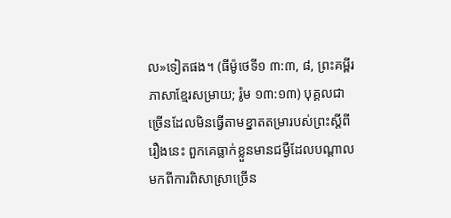ល»ទៀតផង។ (ធីម៉ូថេទី១ ៣:៣, ៨, ព្រះគម្ពីរភាសាខ្មែរសម្រាយ; រ៉ូម ១៣:១៣) បុគ្គលជាច្រើនដែលមិនធ្វើតាមខ្នាតតម្រារបស់ព្រះស្តីពីរឿងនេះ ពួកគេធ្លាក់ខ្លួនមានជម្ងឺដែលបណ្ដាលមកពីការពិសាស្រាច្រើន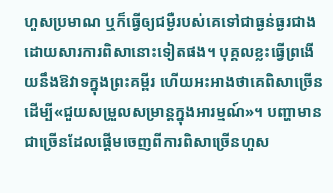ហួសប្រមាណ ឬក៏ធ្វើឲ្យជម្ងឺរបស់គេទៅជាធ្ងន់ធ្ងរជាងដោយសារការពិសានោះទៀតផង។ បុគ្គលខ្លះធ្វើព្រងើយនឹងឱវាទក្នុងព្រះគម្ពីរ ហើយអះអាងថាគេពិសាច្រើនដើម្បី«ជួយសម្រួលសម្រាន្តក្នុងអារម្មណ៍»។ បញ្ហាមានជាច្រើនដែលផ្ដើមចេញពីការពិសាច្រើនហួស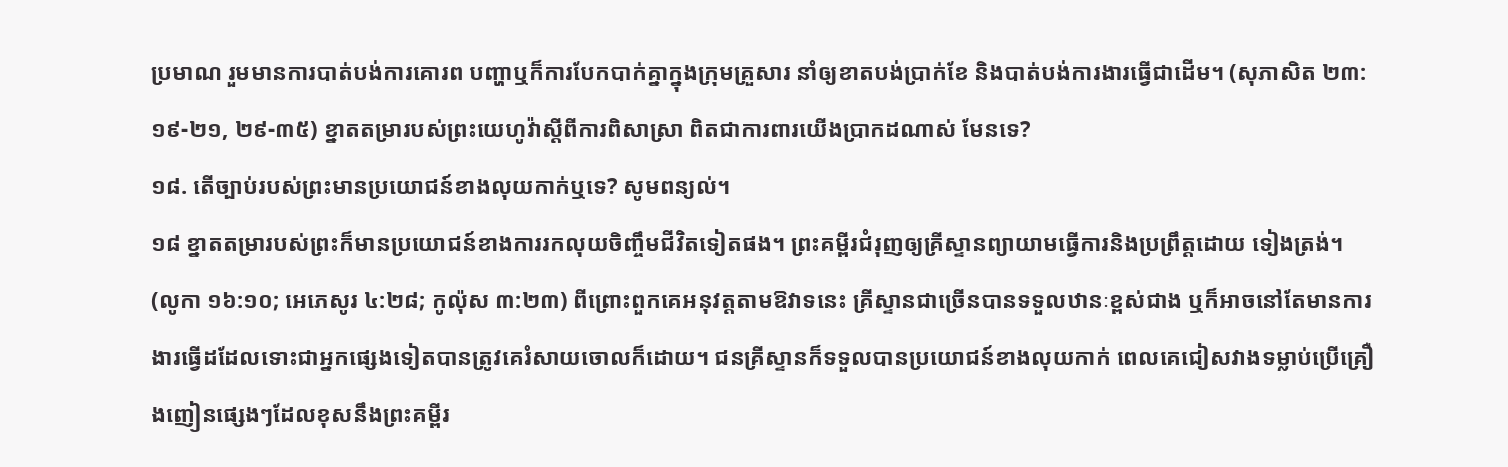ប្រមាណ រួមមានការបាត់បង់ការគោរព បញ្ហាឬក៏ការបែកបាក់គ្នាក្នុងក្រុមគ្រួសារ នាំឲ្យខាតបង់ប្រាក់ខែ និងបាត់បង់ការងារធ្វើជាដើម។ (សុភាសិត ២៣:១៩-២១, ២៩-៣៥) ខ្នាតតម្រារបស់ព្រះយេហូវ៉ាស្តីពីការពិសាស្រា ពិតជាការពារយើងប្រាកដណាស់ មែនទេ?
១៨. តើច្បាប់របស់ព្រះមានប្រយោជន៍ខាងលុយកាក់ឬទេ? សូមពន្យល់។
១៨ ខ្នាតតម្រារបស់ព្រះក៏មានប្រយោជន៍ខាងការរកលុយចិញ្ចឹមជីវិតទៀតផង។ ព្រះគម្ពីរជំរុញឲ្យគ្រីស្ទានព្យាយាមធ្វើការនិងប្រព្រឹត្តដោយ ទៀងត្រង់។ (លូកា ១៦:១០; អេភេសូរ ៤:២៨; កូល៉ុស ៣:២៣) ពីព្រោះពួកគេអនុវត្តតាមឱវាទនេះ គ្រីស្ទានជាច្រើនបានទទួលឋានៈខ្ពស់ជាង ឬក៏អាចនៅតែមានការងារធ្វើដដែលទោះជាអ្នកផ្សេងទៀតបានត្រូវគេរំសាយចោលក៏ដោយ។ ជនគ្រីស្ទានក៏ទទួលបានប្រយោជន៍ខាងលុយកាក់ ពេលគេជៀសវាងទម្លាប់ប្រើគ្រឿងញៀនផ្សេងៗដែលខុសនឹងព្រះគម្ពីរ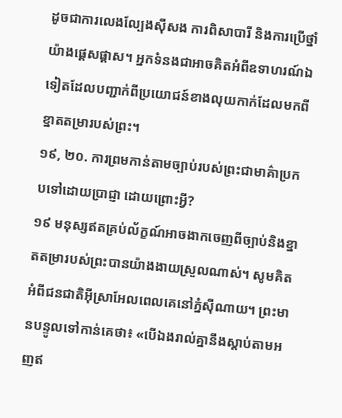ដូចជាការលេងល្បែងស៊ីសង ការពិសាបារី និងការប្រើថ្នាំយ៉ាងផ្ដេសផ្ដាស។ អ្នកទំនងជាអាចគិតអំពីឧទាហរណ៍ឯទៀតដែលបញ្ជាក់ពីប្រយោជន៍ខាងលុយកាក់ដែលមកពីខ្នាតតម្រារបស់ព្រះ។
១៩, ២០. ការព្រមកាន់តាមច្បាប់របស់ព្រះជាមាគ៌ាប្រកបទៅដោយប្រាជ្ញា ដោយព្រោះអ្វី?
១៩ មនុស្សឥតគ្រប់ល័ក្ខណ៍អាចងាកចេញពីច្បាប់និងខ្នាតតម្រារបស់ព្រះបានយ៉ាងងាយស្រួលណាស់។ សូមគិតអំពីជនជាតិអ៊ីស្រាអែលពេលគេនៅភ្នំស៊ីណាយ។ ព្រះមានបន្ទូលទៅកាន់គេថា៖ «បើឯងរាល់គ្នានឹងស្ដាប់តាមអញឥ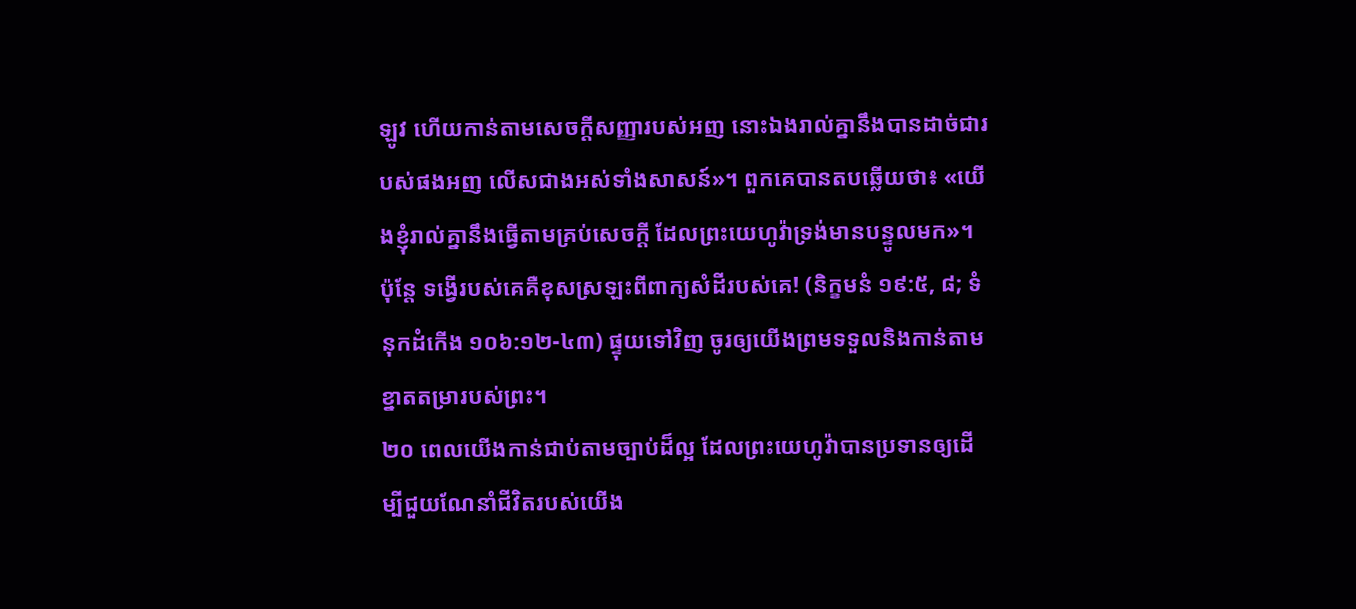ឡូវ ហើយកាន់តាមសេចក្ដីសញ្ញារបស់អញ នោះឯងរាល់គ្នានឹងបានដាច់ជារបស់ផងអញ លើសជាងអស់ទាំងសាសន៍»។ ពួកគេបានតបឆ្លើយថា៖ «យើងខ្ញុំរាល់គ្នានឹងធ្វើតាមគ្រប់សេចក្ដី ដែលព្រះយេហូវ៉ាទ្រង់មានបន្ទូលមក»។ ប៉ុន្តែ ទង្វើរបស់គេគឺខុសស្រឡះពីពាក្យសំដីរបស់គេ! (និក្ខមនំ ១៩:៥, ៨; ទំនុកដំកើង ១០៦:១២-៤៣) ផ្ទុយទៅវិញ ចូរឲ្យយើងព្រមទទួលនិងកាន់តាមខ្នាតតម្រារបស់ព្រះ។
២០ ពេលយើងកាន់ជាប់តាមច្បាប់ដ៏ល្អ ដែលព្រះយេហូវ៉ាបានប្រទានឲ្យដើម្បីជួយណែនាំជីវិតរបស់យើង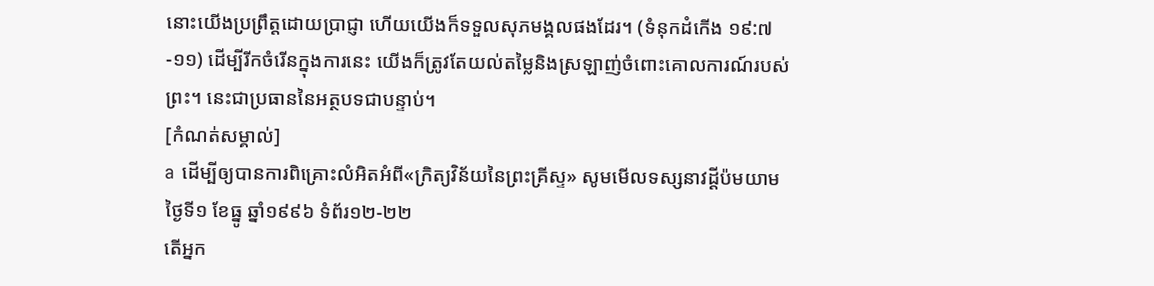នោះយើងប្រព្រឹត្តដោយប្រាជ្ញា ហើយយើងក៏ទទួលសុភមង្គលផងដែរ។ (ទំនុកដំកើង ១៩:៧-១១) ដើម្បីរីកចំរើនក្នុងការនេះ យើងក៏ត្រូវតែយល់តម្លៃនិងស្រឡាញ់ចំពោះគោលការណ៍របស់ព្រះ។ នេះជាប្រធាននៃអត្ថបទជាបន្ទាប់។
[កំណត់សម្គាល់]
a ដើម្បីឲ្យបានការពិគ្រោះលំអិតអំពី«ក្រិត្យវិន័យនៃព្រះគ្រីស្ទ» សូមមើលទស្សនាវដ្ដីប៉មយាម ថ្ងៃទី១ ខែធ្នូ ឆ្នាំ១៩៩៦ ទំព័រ១២-២២
តើអ្នក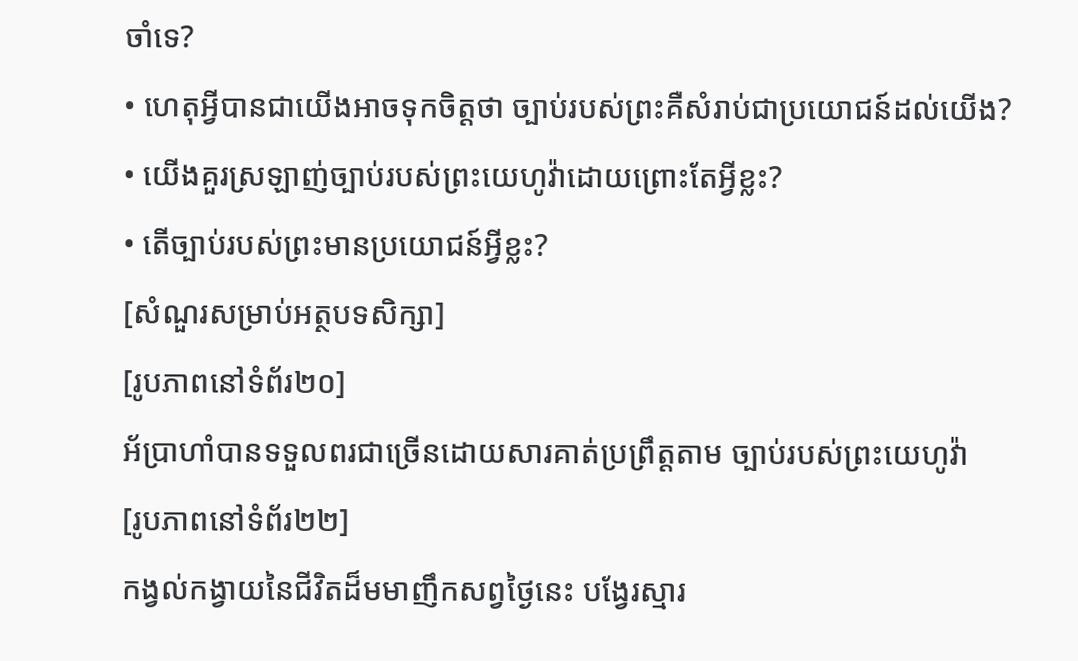ចាំទេ?
• ហេតុអ្វីបានជាយើងអាចទុកចិត្តថា ច្បាប់របស់ព្រះគឺសំរាប់ជាប្រយោជន៍ដល់យើង?
• យើងគួរស្រឡាញ់ច្បាប់របស់ព្រះយេហូវ៉ាដោយព្រោះតែអ្វីខ្លះ?
• តើច្បាប់របស់ព្រះមានប្រយោជន៍អ្វីខ្លះ?
[សំណួរសម្រាប់អត្ថបទសិក្សា]
[រូបភាពនៅទំព័រ២០]
អ័ប្រាហាំបានទទួលពរជាច្រើនដោយសារគាត់ប្រព្រឹត្តតាម ច្បាប់របស់ព្រះយេហូវ៉ា
[រូបភាពនៅទំព័រ២២]
កង្វល់កង្វាយនៃជីវិតដ៏មមាញឹកសព្វថ្ងៃនេះ បង្វែរស្មារ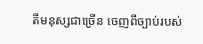តីមនុស្សជាច្រើន ចេញពីច្បាប់របស់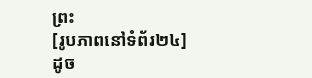ព្រះ
[រូបភាពនៅទំព័រ២៤]
ដូច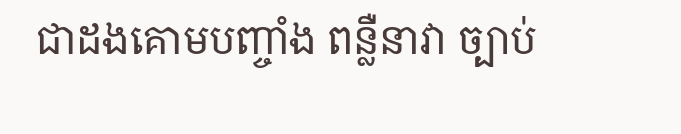ជាដងគោមបញ្ចាំង ពន្លឺនាវា ច្បាប់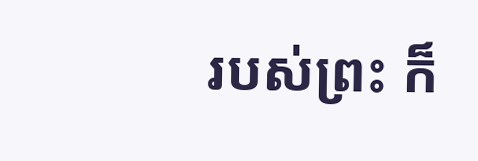របស់ព្រះ ក៏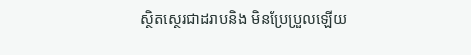ស្ថិតស្ថេរជាដរាបនិង មិនប្រែប្រួលឡើយ